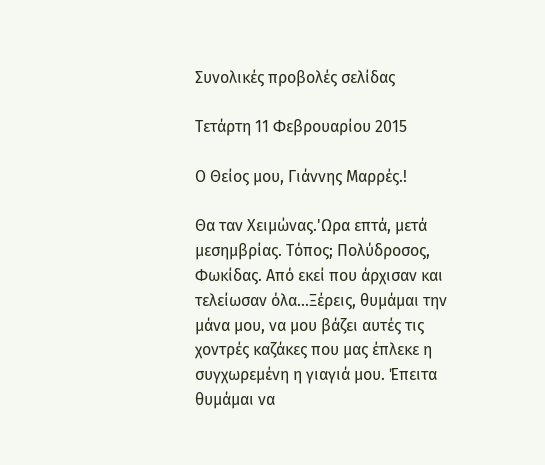Συνολικές προβολές σελίδας

Τετάρτη 11 Φεβρουαρίου 2015

Ο Θείος μου, Γιάννης Μαρρές.!

Θα ταν Χειμώνας.'Ωρα επτά, μετά μεσημβρίας. Τόπος; Πολύδροσος, Φωκίδας. Από εκεί που άρχισαν και τελείωσαν όλα...Ξέρεις, θυμάμαι την μάνα μου, να μου βάζει αυτές τις χοντρές καζάκες που μας έπλεκε η συγχωρεμένη η γιαγιά μου. Έπειτα θυμάμαι να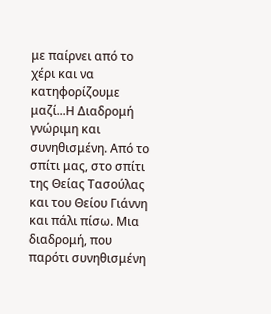με παίρνει από το χέρι και να κατηφορίζουμε μαζί...Η Διαδρομή γνώριμη και συνηθισμένη. Από το σπίτι μας, στο σπίτι της Θείας Τασούλας και του Θείου Γιάννη και πάλι πίσω. Μια διαδρομή, που παρότι συνηθισμένη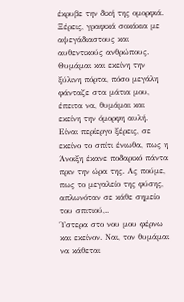έκρυβε την δική της ομορφιά. Ξέρεις, γραφικά σοκάκια με αψεγάδιαστους και αυθεντικούς ανθρώπους. Θυμάμαι και εκείνη την ξύλινη πόρτα, πόσο μεγάλη φάνταζε στα μάτια μου, έπειτα να, θυμάμαι και εκείνη την όμορφη αυλή. Είναι περίεργο ξέρεις, σε εκείνο το σπίτι ένιωθα, πως η Άνοιξη έκανε ποδαρικό πάντα πριν την ώρα της. Ας πούμε, πως το μεγαλείο της φύσης, απλωνόταν σε κάθε σημείο του σπιτιού,..
Ύστερα στο νου μου φέρνω και εκείνον. Ναι, τον θυμάμαι να κάθεται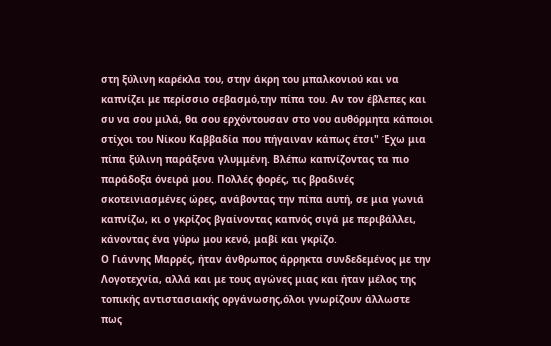στη ξύλινη καρέκλα του, στην άκρη του μπαλκονιού και να καπνίζει με περίσσιο σεβασμό,την πίπα του. Αν τον έβλεπες και συ να σου μιλά, θα σου ερχόντουσαν στο νου αυθόρμητα κάποιοι στίχοι του Νίκου Καββαδία που πήγαιναν κάπως έτσι" Έχω μια πίπα ξύλινη παράξενα γλυμμένη. Βλέπω καπνίζοντας τα πιο παράδοξα όνειρά μου. Πολλές φορές, τις βραδινές σκοτεινιασμένες ώρες, ανάβοντας την πίπα αυτή, σε μια γωνιά καπνίζω, κι ο γκρίζος βγαίνοντας καπνός σιγά με περιβάλλει, κάνοντας ένα γύρω μου κενό, μαβί και γκρίζο.
Ο Γιάννης Μαρρές, ήταν άνθρωπος άρρηκτα συνδεδεμένος με την Λογοτεχνία, αλλά και με τους αγώνες μιας και ήταν μέλος της τοπικής αντιστασιακής οργάνωσης,όλοι γνωρίζουν άλλωστε πως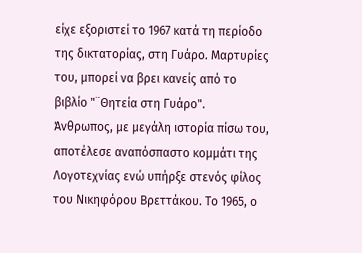είχε εξοριστεί το 1967 κατά τη περίοδο της δικτατορίας, στη Γυάρο. Μαρτυρίες του, μπορεί να βρει κανείς από το βιβλίο "¨Θητεία στη Γυάρο".
Άνθρωπος, με μεγάλη ιστορία πίσω του,  αποτέλεσε αναπόσπαστο κομμάτι της Λογοτεχνίας ενώ υπήρξε στενός φίλος του Νικηφόρου Βρεττάκου. Το 1965, ο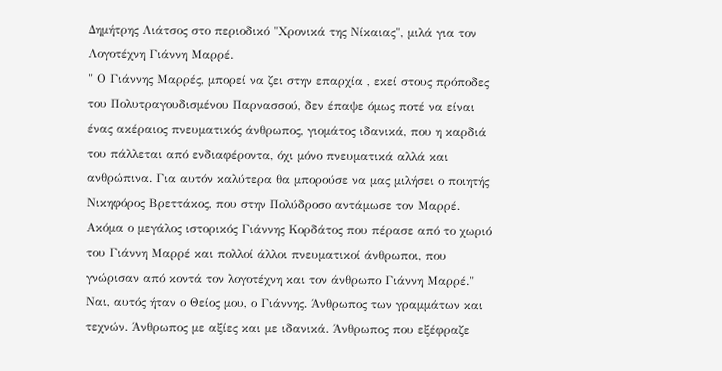Δημήτρης Λιάτσος στο περιοδικό "Χρονικά της Νίκαιας", μιλά για τον Λογοτέχνη Γιάννη Μαρρέ.
" Ο Γιάννης Μαρρές, μπορεί να ζει στην επαρχία , εκεί στους πρόποδες του Πολυτραγουδισμένου Παρνασσού, δεν έπαψε όμως ποτέ να είναι ένας ακέραιος πνευματικός άνθρωπος, γιομάτος ιδανικά, που η καρδιά του πάλλεται από ενδιαφέροντα, όχι μόνο πνευματικά αλλά και ανθρώπινα. Για αυτόν καλύτερα θα μπορούσε να μας μιλήσει ο ποιητής Νικηφόρος Βρεττάκος, που στην Πολύδροσο αντάμωσε τον Μαρρέ. Ακόμα ο μεγάλος ιστορικός Γιάννης Κορδάτος που πέρασε από το χωριό του Γιάννη Μαρρέ και πολλοί άλλοι πνευματικοί άνθρωποι, που γνώρισαν από κοντά τον λογοτέχνη και τον άνθρωπο Γιάννη Μαρρέ."
Ναι, αυτός ήταν ο Θείος μου, ο Γιάννης. Άνθρωπος των γραμμάτων και τεχνών. Άνθρωπος με αξίες και με ιδανικά. Άνθρωπος που εξέφραζε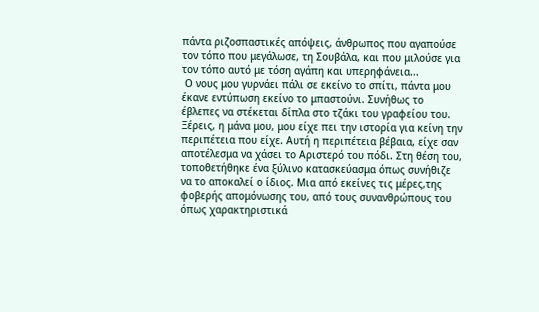πάντα ριζοσπαστικές απόψεις, άνθρωπος που αγαπούσε τον τόπο που μεγάλωσε, τη Σουβάλα, και που μιλούσε για τον τόπο αυτό με τόση αγάπη και υπερηφάνεια...
 Ο νους μου γυρνάει πάλι σε εκείνο το σπίτι, πάντα μου έκανε εντύπωση εκείνο το μπαστούνι. Συνήθως το έβλεπες να στέκεται δίπλα στο τζάκι του γραφείου του. Ξέρεις, η μάνα μου, μου είχε πει την ιστορία για κείνη την περιπέτεια που είχε. Αυτή η περιπέτεια βέβαια, είχε σαν αποτέλεσμα να χάσει το Αριστερό του πόδι. Στη θέση του, τοποθετήθηκε ένα ξύλινο κατασκεύασμα όπως συνήθιζε να το αποκαλεί ο ίδιος. Μια από εκείνες τις μέρες,της φοβερής απομόνωσης του, από τους συνανθρώπους του όπως χαρακτηριστικά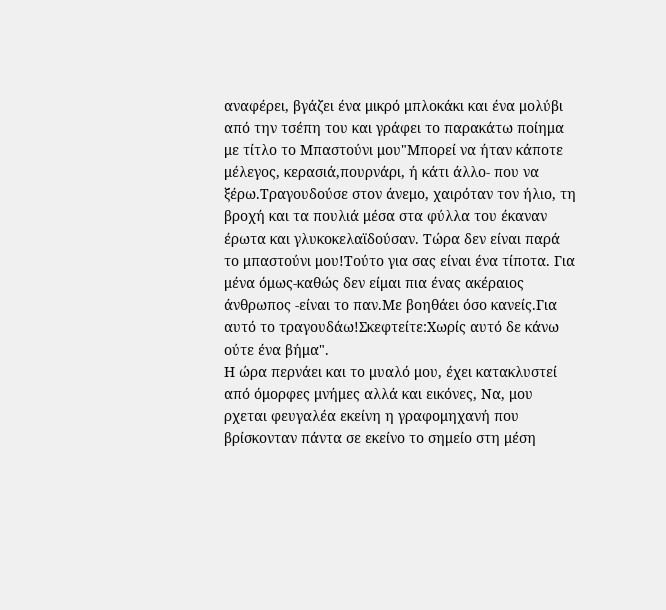αναφέρει, βγάζει ένα μικρό μπλοκάκι και ένα μολύβι από την τσέπη του και γράφει το παρακάτω ποίημα με τίτλο το Μπαστούνι μου"Μπορεί να ήταν κάποτε μέλεγος, κερασιά,πουρνάρι, ή κάτι άλλο- που να ξέρω.Τραγουδούσε στον άνεμο, χαιρόταν τον ήλιο, τη βροχή και τα πουλιά μέσα στα φύλλα του έκαναν έρωτα και γλυκοκελαϊδούσαν. Τώρα δεν είναι παρά το μπαστούνι μου!Τούτο για σας είναι ένα τίποτα. Για μένα όμως-καθώς δεν είμαι πια ένας ακέραιος άνθρωπος -είναι το παν.Με βοηθάει όσο κανείς.Για αυτό το τραγουδάω!Σκεφτείτε:Χωρίς αυτό δε κάνω ούτε ένα βήμα".
Η ώρα περνάει και το μυαλό μου, έχει κατακλυστεί από όμορφες μνήμες αλλά και εικόνες, Να, μου ρχεται φευγαλέα εκείνη η γραφομηχανή που βρίσκονταν πάντα σε εκείνο το σημείο στη μέση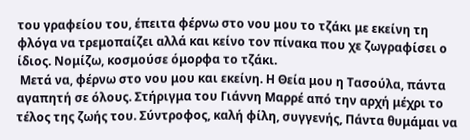του γραφείου του, έπειτα φέρνω στο νου μου το τζάκι με εκείνη τη φλόγα να τρεμοπαίζει αλλά και κείνο τον πίνακα που χε ζωγραφίσει ο ίδιος. Νομίζω, κοσμούσε όμορφα το τζάκι.
 Μετά να, φέρνω στο νου μου και εκείνη. Η Θεία μου η Τασούλα, πάντα αγαπητή σε όλους. Στήριγμα του Γιάννη Μαρρέ από την αρχή μέχρι το τέλος της ζωής του. Σύντροφος, καλή φίλη, συγγενής, Πάντα θυμάμαι να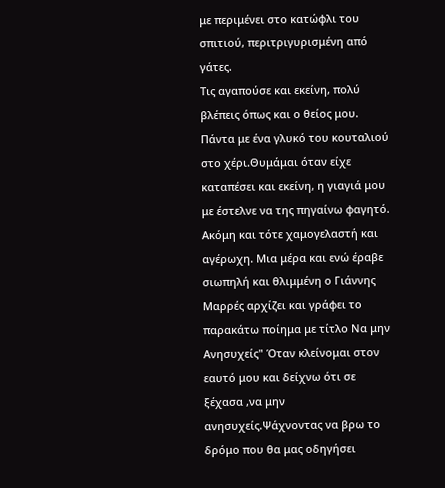με περιμένει στο κατώφλι του σπιτιού, περιτριγυρισμένη από γάτες.
Τις αγαπούσε και εκείνη, πολύ βλέπεις όπως και ο θείος μου. Πάντα με ένα γλυκό του κουταλιού στο χέρι.Θυμάμαι όταν είχε καταπέσει και εκείνη, η γιαγιά μου με έστελνε να της πηγαίνω φαγητό. Ακόμη και τότε χαμογελαστή και αγέρωχη. Μια μέρα και ενώ έραβε σιωπηλή και θλιμμένη ο Γιάννης Μαρρές αρχίζει και γράφει το παρακάτω ποίημα με τίτλο Να μην Ανησυχείς" Όταν κλείνομαι στον εαυτό μου και δείχνω ότι σε ξέχασα ,να μην ανησυχείς.Ψάχνοντας να βρω το δρόμο που θα μας οδηγήσει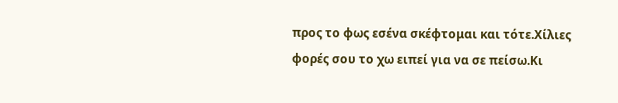προς το φως εσένα σκέφτομαι και τότε.Χίλιες φορές σου το χω ειπεί για να σε πείσω.Κι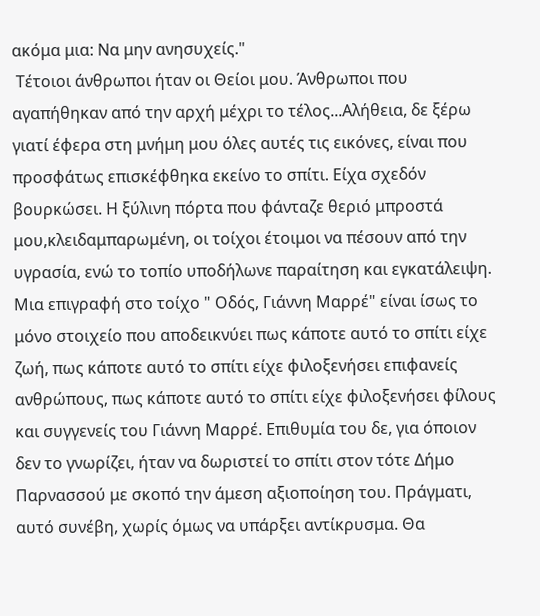ακόμα μια: Να μην ανησυχείς."
 Τέτοιοι άνθρωποι ήταν οι Θείοι μου. Άνθρωποι που αγαπήθηκαν από την αρχή μέχρι το τέλος...Αλήθεια, δε ξέρω γιατί έφερα στη μνήμη μου όλες αυτές τις εικόνες, είναι που προσφάτως επισκέφθηκα εκείνο το σπίτι. Είχα σχεδόν βουρκώσει. Η ξύλινη πόρτα που φάνταζε θεριό μπροστά μου,κλειδαμπαρωμένη, οι τοίχοι έτοιμοι να πέσουν από την υγρασία, ενώ το τοπίο υποδήλωνε παραίτηση και εγκατάλειψη. Μια επιγραφή στο τοίχο " Οδός, Γιάννη Μαρρέ" είναι ίσως το μόνο στοιχείο που αποδεικνύει πως κάποτε αυτό το σπίτι είχε ζωή, πως κάποτε αυτό το σπίτι είχε φιλοξενήσει επιφανείς ανθρώπους, πως κάποτε αυτό το σπίτι είχε φιλοξενήσει φίλους και συγγενείς του Γιάννη Μαρρέ. Επιθυμία του δε, για όποιον δεν το γνωρίζει, ήταν να δωριστεί το σπίτι στον τότε Δήμο Παρνασσού με σκοπό την άμεση αξιοποίηση του. Πράγματι, αυτό συνέβη, χωρίς όμως να υπάρξει αντίκρυσμα. Θα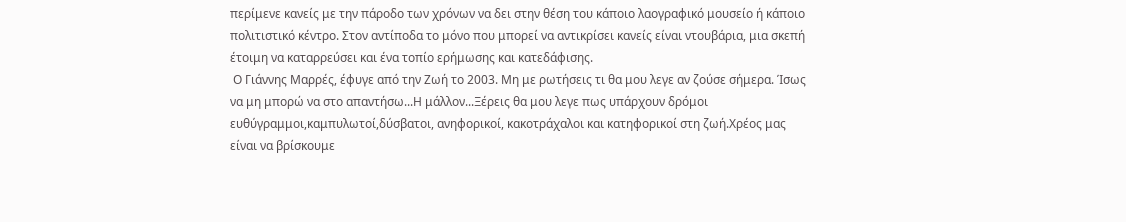περίμενε κανείς με την πάροδο των χρόνων να δει στην θέση του κάποιο λαογραφικό μουσείο ή κάποιο πολιτιστικό κέντρο. Στον αντίποδα το μόνο που μπορεί να αντικρίσει κανείς είναι ντουβάρια, μια σκεπή έτοιμη να καταρρεύσει και ένα τοπίο ερήμωσης και κατεδάφισης.
 Ο Γιάννης Μαρρές, έφυγε από την Ζωή το 2003. Μη με ρωτήσεις τι θα μου λεγε αν ζούσε σήμερα. Ίσως να μη μπορώ να στο απαντήσω...Η μάλλον...Ξέρεις θα μου λεγε πως υπάρχουν δρόμοι ευθύγραμμοι,καμπυλωτοί,δύσβατοι, ανηφορικοί, κακοτράχαλοι και κατηφορικοί στη ζωή.Χρέος μας είναι να βρίσκουμε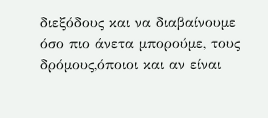διεξόδους και να διαβαίνουμε όσο πιο άνετα μπορούμε, τους δρόμους,όποιοι και αν είναι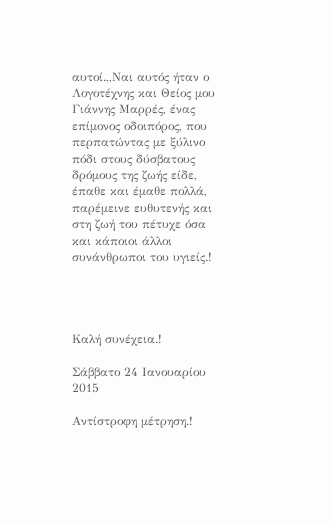αυτοί.,,Ναι αυτός ήταν ο Λογοτέχνης και Θείος μου Γιάννης Μαρρές, ένας επίμονος οδοιπόρος, που περπατώντας με ξύλινο πόδι στους δύσβατους δρόμους της ζωής είδε, έπαθε και έμαθε πολλά, παρέμεινε ευθυτενής και στη ζωή του πέτυχε όσα και κάποιοι άλλοι συνάνθρωποι του υγιείς.!




Καλή συνέχεια.!

Σάββατο 24 Ιανουαρίου 2015

Αντίστροφη μέτρηση.!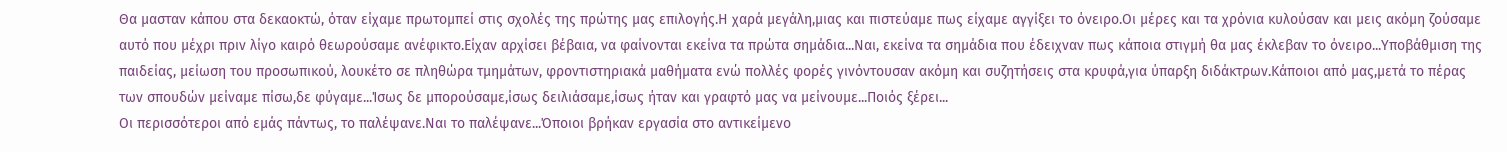Θα μασταν κάπου στα δεκαοκτώ, όταν είχαμε πρωτομπεί στις σχολές της πρώτης μας επιλογής.Η χαρά μεγάλη,μιας και πιστεύαμε πως είχαμε αγγίξει το όνειρο.Οι μέρες και τα χρόνια κυλούσαν και μεις ακόμη ζούσαμε αυτό που μέχρι πριν λίγο καιρό θεωρούσαμε ανέφικτο.Είχαν αρχίσει βέβαια, να φαίνονται εκείνα τα πρώτα σημάδια...Ναι, εκείνα τα σημάδια που έδειχναν πως κάποια στιγμή θα μας έκλεβαν το όνειρο...Υποβάθμιση της παιδείας, μείωση του προσωπικού, λουκέτο σε πληθώρα τμημάτων, φροντιστηριακά μαθήματα ενώ πολλές φορές γινόντουσαν ακόμη και συζητήσεις στα κρυφά,για ύπαρξη διδάκτρων.Κάποιοι από μας,μετά το πέρας των σπουδών μείναμε πίσω,δε φύγαμε...Ίσως δε μπορούσαμε,ίσως δειλιάσαμε,ίσως ήταν και γραφτό μας να μείνουμε...Ποιός ξέρει...
Οι περισσότεροι από εμάς πάντως, το παλέψανε.Ναι το παλέψανε...Όποιοι βρήκαν εργασία στο αντικείμενο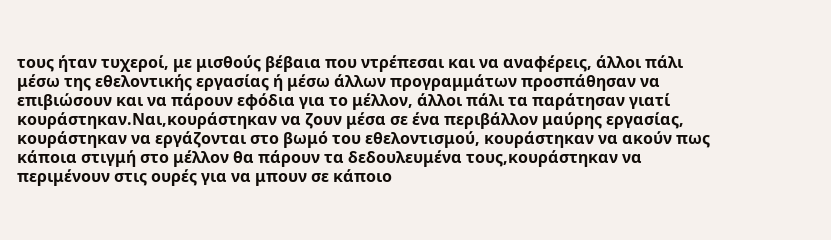τους ήταν τυχεροί, με μισθούς βέβαια που ντρέπεσαι και να αναφέρεις, άλλοι πάλι μέσω της εθελοντικής εργασίας ή μέσω άλλων προγραμμάτων προσπάθησαν να επιβιώσουν και να πάρουν εφόδια για το μέλλον, άλλοι πάλι τα παράτησαν γιατί κουράστηκαν.Ναι,κουράστηκαν να ζουν μέσα σε ένα περιβάλλον μαύρης εργασίας, κουράστηκαν να εργάζονται στο βωμό του εθελοντισμού, κουράστηκαν να ακούν πως κάποια στιγμή στο μέλλον θα πάρουν τα δεδουλευμένα τους,κουράστηκαν να περιμένουν στις ουρές για να μπουν σε κάποιο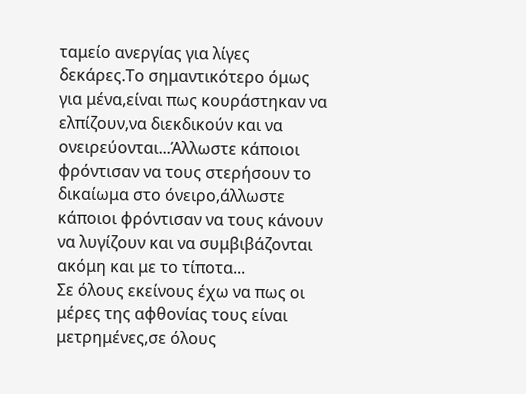ταμείο ανεργίας για λίγες δεκάρες.Το σημαντικότερο όμως για μένα,είναι πως κουράστηκαν να ελπίζουν,να διεκδικούν και να ονειρεύονται...Άλλωστε κάποιοι φρόντισαν να τους στερήσουν το δικαίωμα στο όνειρο,άλλωστε κάποιοι φρόντισαν να τους κάνουν να λυγίζουν και να συμβιβάζονται ακόμη και με το τίποτα...
Σε όλους εκείνους έχω να πως οι μέρες της αφθονίας τους είναι μετρημένες,σε όλους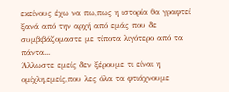εκείνους έχω να πω,πως η ιστορία θα γραφτεί ξανά από την αρχή από εμάς που δε συμβιβάζομαστε με τίποτα λιγότερο από τα πάντα...
Άλλωστε εμείς δεν ξέρουμε τι είναι η ομίχλη,εμείς,που λες όλα τα φτιάχνουμε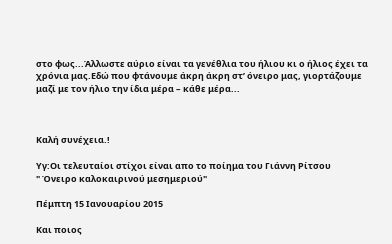στο φως...Άλλωστε αύριο είναι τα γενέθλια του ήλιου κι ο ήλιος έχει τα χρόνια μας.Εδώ που φτάνουμε άκρη άκρη στ’ όνειρο μας, γιορτάζουμε μαζί με τον ήλιο την ίδια μέρα – κάθε μέρα...



Καλή συνέχεια.!

Υγ:Οι τελευταίοι στίχοι είναι απο το ποίημα του Γιάννη Ρίτσου                          " Όνειρο καλοκαιρινού μεσημεριού"

Πέμπτη 15 Ιανουαρίου 2015

Και ποιος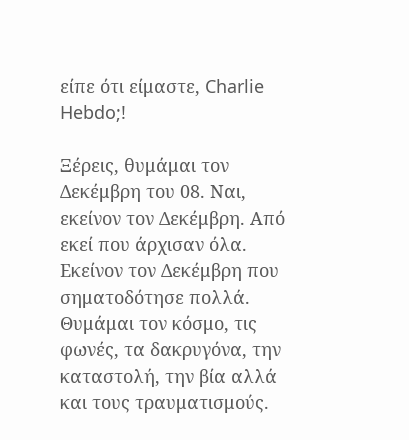είπε ότι είμαστε, Charlie Hebdo;!

Ξέρεις, θυμάμαι τον Δεκέμβρη του 08. Ναι, εκείνον τον Δεκέμβρη. Από εκεί που άρχισαν όλα. Εκείνον τον Δεκέμβρη που σηματοδότησε πολλά.  Θυμάμαι τον κόσμο, τις φωνές, τα δακρυγόνα, την καταστολή, την βία αλλά και τους τραυματισμούς.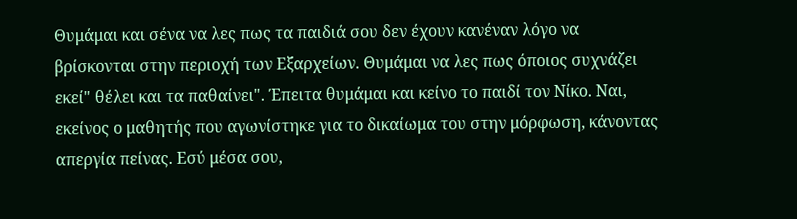Θυμάμαι και σένα να λες πως τα παιδιά σου δεν έχουν κανέναν λόγο να βρίσκονται στην περιοχή των Εξαρχείων. Θυμάμαι να λες πως όποιος συχνάζει εκεί" θέλει και τα παθαίνει". Έπειτα θυμάμαι και κείνο το παιδί τον Νίκο. Ναι, εκείνος ο μαθητής που αγωνίστηκε για το δικαίωμα του στην μόρφωση, κάνοντας απεργία πείνας. Εσύ μέσα σου,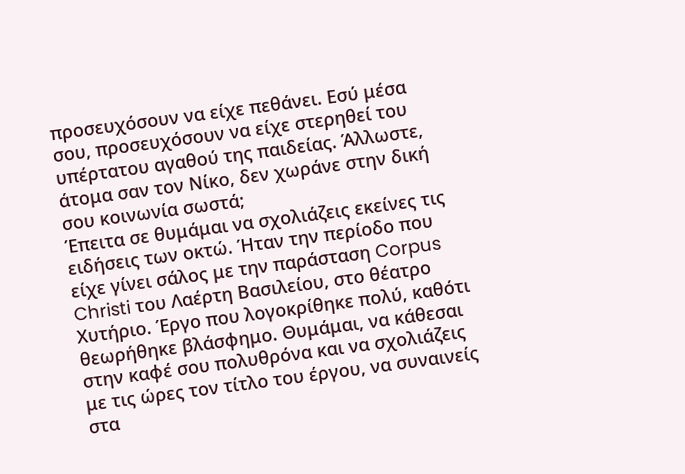προσευχόσουν να είχε πεθάνει. Εσύ μέσα σου, προσευχόσουν να είχε στερηθεί του υπέρτατου αγαθού της παιδείας. Άλλωστε, άτομα σαν τον Νίκο, δεν χωράνε στην δική σου κοινωνία σωστά;
Έπειτα σε θυμάμαι να σχολιάζεις εκείνες τις ειδήσεις των οκτώ. Ήταν την περίοδο που είχε γίνει σάλος με την παράσταση Corpus Christi του Λαέρτη Βασιλείου, στο θέατρο Χυτήριο. Έργο που λογοκρίθηκε πολύ, καθότι θεωρήθηκε βλάσφημο. Θυμάμαι, να κάθεσαι στην καφέ σου πολυθρόνα και να σχολιάζεις με τις ώρες τον τίτλο του έργου, να συναινείς στα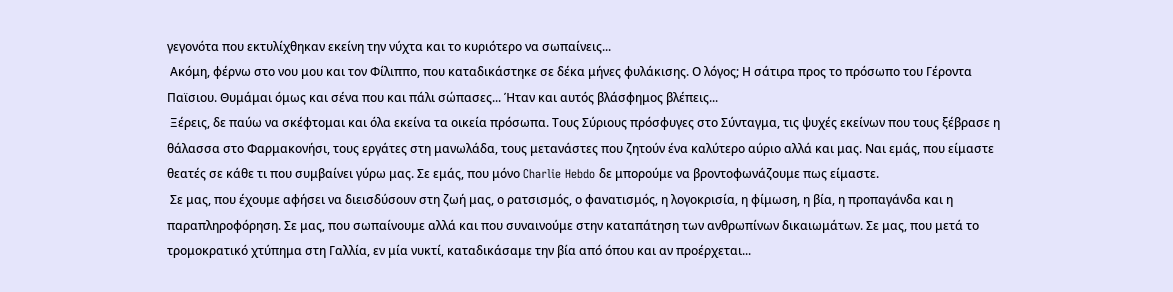γεγονότα που εκτυλίχθηκαν εκείνη την νύχτα και το κυριότερο να σωπαίνεις...
 Ακόμη, φέρνω στο νου μου και τον Φίλιππο, που καταδικάστηκε σε δέκα μήνες φυλάκισης. Ο λόγος; Η σάτιρα προς το πρόσωπο του Γέροντα Παϊσιου. Θυμάμαι όμως και σένα που και πάλι σώπασες... Ήταν και αυτός βλάσφημος βλέπεις...
 Ξέρεις, δε παύω να σκέφτομαι και όλα εκείνα τα οικεία πρόσωπα. Τους Σύριους πρόσφυγες στο Σύνταγμα, τις ψυχές εκείνων που τους ξέβρασε η θάλασσα στο Φαρμακονήσι, τους εργάτες στη μανωλάδα, τους μετανάστες που ζητούν ένα καλύτερο αύριο αλλά και μας. Ναι εμάς, που είμαστε θεατές σε κάθε τι που συμβαίνει γύρω μας. Σε εμάς, που μόνο Charlie Hebdo δε μπορούμε να βροντοφωνάζουμε πως είμαστε.
 Σε μας, που έχουμε αφήσει να διεισδύσουν στη ζωή μας, ο ρατσισμός, ο φανατισμός, η λογοκρισία, η φίμωση, η βία, η προπαγάνδα και η παραπληροφόρηση. Σε μας, που σωπαίνουμε αλλά και που συναινούμε στην καταπάτηση των ανθρωπίνων δικαιωμάτων. Σε μας, που μετά το τρομοκρατικό χτύπημα στη Γαλλία, εν μία νυκτί, καταδικάσαμε την βία από όπου και αν προέρχεται...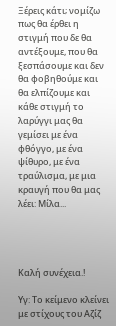Ξέρεις κάτι; νομίζω πως θα έρθει η στιγμή που δε θα αντέξουμε, που θα ξεσπάσουμε και δεν θα φοβηθούμε και θα ελπίζουμε και κάθε στιγμή το λαρύγγι μας θα γεμίσει με ένα φθόγγο, με ένα ψίθυρο, με ένα τραύλισμα, με μια κραυγή που θα μας λέει: Μίλα...




Καλή συνέχεια.!

Υγ: Το κείμενο κλείνει με στίχους του Αζίζ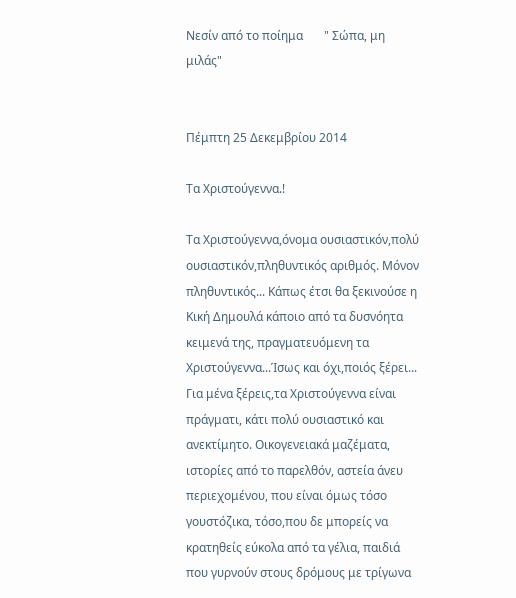Νεσίν από το ποίημα       " Σώπα, μη μιλάς"


Πέμπτη 25 Δεκεμβρίου 2014

Τα Χριστούγεννα.!

Τα Χριστούγεννα,όνομα ουσιαστικόν,πολύ ουσιαστικόν,πληθυντικός αριθμός. Μόνον πληθυντικός... Κάπως έτσι θα ξεκινούσε η Κική Δημουλά κάποιο από τα δυσνόητα κειμενά της, πραγματευόμενη τα Χριστούγεννα...Ίσως και όχι,ποιός ξέρει...
Για μένα ξέρεις,τα Χριστούγεννα είναι πράγματι, κάτι πολύ ουσιαστικό και ανεκτίμητο. Οικογενειακά μαζέματα, ιστορίες από το παρελθόν, αστεία άνευ περιεχομένου, που είναι όμως τόσο γουστόζικα, τόσο,που δε μπορείς να κρατηθείς εύκολα από τα γέλια, παιδιά που γυρνούν στους δρόμους με τρίγωνα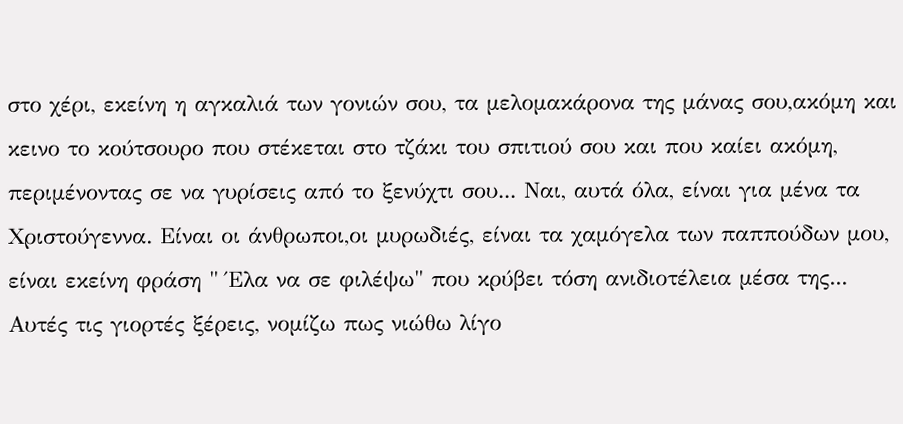στο χέρι, εκείνη η αγκαλιά των γονιών σου, τα μελομακάρονα της μάνας σου,ακόμη και κεινο το κούτσουρο που στέκεται στο τζάκι του σπιτιού σου και που καίει ακόμη, περιμένοντας σε να γυρίσεις από το ξενύχτι σου... Ναι, αυτά όλα, είναι για μένα τα Χριστούγεννα. Είναι οι άνθρωποι,οι μυρωδιές, είναι τα χαμόγελα των παππούδων μου, είναι εκείνη φράση " Έλα να σε φιλέψω" που κρύβει τόση ανιδιοτέλεια μέσα της...
Αυτές τις γιορτές ξέρεις, νομίζω πως νιώθω λίγο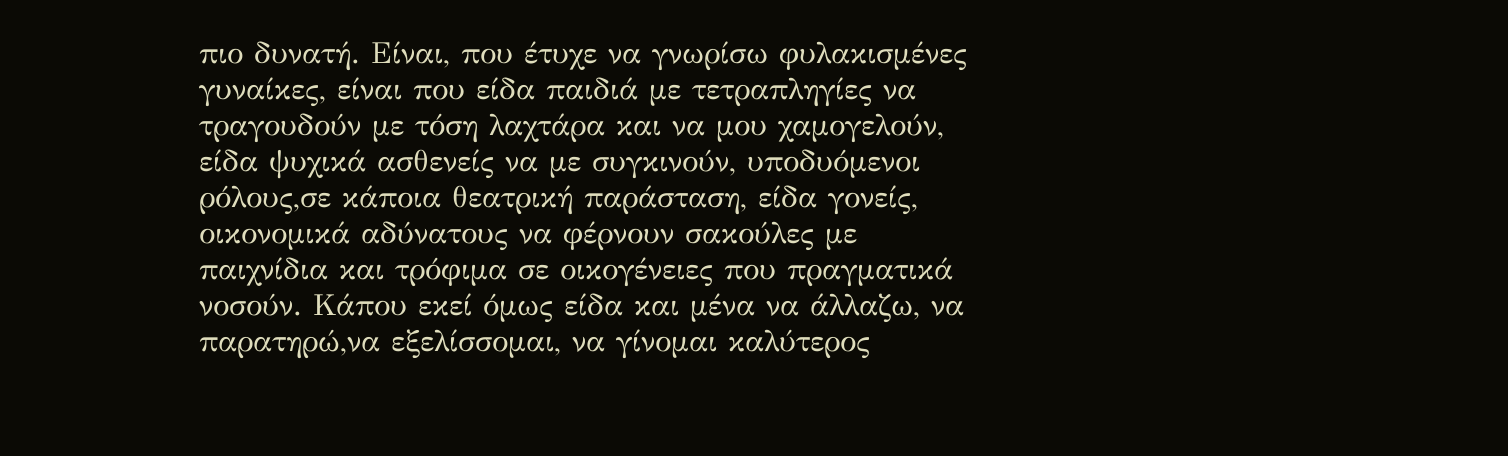πιο δυνατή. Είναι, που έτυχε να γνωρίσω φυλακισμένες γυναίκες, είναι που είδα παιδιά με τετραπληγίες να τραγουδούν με τόση λαχτάρα και να μου χαμογελούν, είδα ψυχικά ασθενείς να με συγκινούν, υποδυόμενοι ρόλους,σε κάποια θεατρική παράσταση, είδα γονείς, οικονομικά αδύνατους να φέρνουν σακούλες με παιχνίδια και τρόφιμα σε οικογένειες που πραγματικά νοσούν. Κάπου εκεί όμως είδα και μένα να άλλαζω, να παρατηρώ,να εξελίσσομαι, να γίνομαι καλύτερος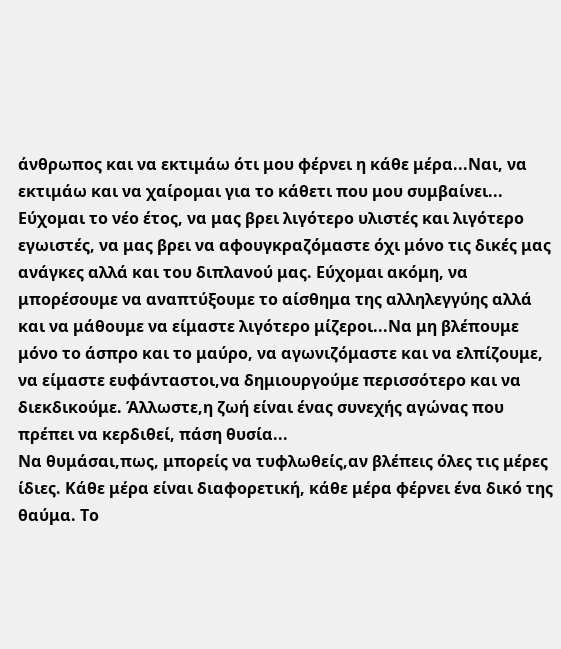άνθρωπος και να εκτιμάω ότι μου φέρνει η κάθε μέρα...Ναι, να εκτιμάω και να χαίρομαι για το κάθετι που μου συμβαίνει...
Εύχομαι το νέο έτος, να μας βρει λιγότερο υλιστές και λιγότερο εγωιστές, να μας βρει να αφουγκραζόμαστε όχι μόνο τις δικές μας ανάγκες αλλά και του διπλανού μας. Εύχομαι ακόμη, να μπορέσουμε να αναπτύξουμε το αίσθημα της αλληλεγγύης αλλά και να μάθουμε να είμαστε λιγότερο μίζεροι...Να μη βλέπουμε μόνο το άσπρο και το μαύρο, να αγωνιζόμαστε και να ελπίζουμε, να είμαστε ευφάνταστοι,να δημιουργούμε περισσότερο και να διεκδικούμε. Άλλωστε,η ζωή είναι ένας συνεχής αγώνας που πρέπει να κερδιθεί, πάση θυσία...
Να θυμάσαι,πως, μπορείς να τυφλωθείς,αν βλέπεις όλες τις μέρες ίδιες. Κάθε μέρα είναι διαφορετική, κάθε μέρα φέρνει ένα δικό της θαύμα. Το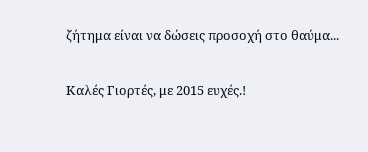ζήτημα είναι να δώσεις προσοχή στο θαύμα...

Καλές Γιορτές, με 2015 ευχές.!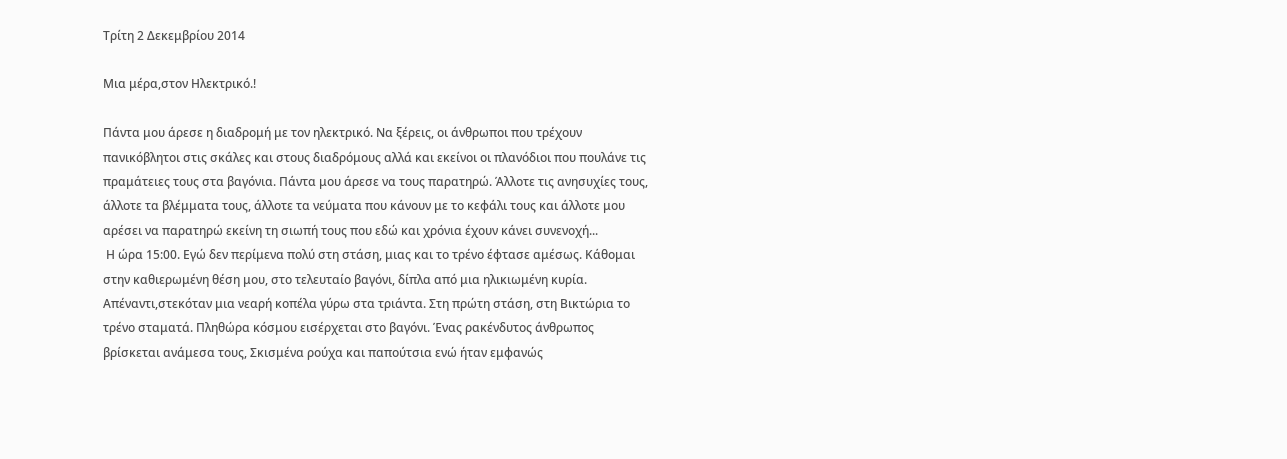Τρίτη 2 Δεκεμβρίου 2014

Μια μέρα,στον Ηλεκτρικό.!

Πάντα μου άρεσε η διαδρομή με τον ηλεκτρικό. Να ξέρεις, οι άνθρωποι που τρέχουν πανικόβλητοι στις σκάλες και στους διαδρόμους αλλά και εκείνοι οι πλανόδιοι που πουλάνε τις πραμάτειες τους στα βαγόνια. Πάντα μου άρεσε να τους παρατηρώ. Άλλοτε τις ανησυχίες τους, άλλοτε τα βλέμματα τους, άλλοτε τα νεύματα που κάνουν με το κεφάλι τους και άλλοτε μου αρέσει να παρατηρώ εκείνη τη σιωπή τους που εδώ και χρόνια έχουν κάνει συνενοχή...
 Η ώρα 15:00. Εγώ δεν περίμενα πολύ στη στάση, μιας και το τρένο έφτασε αμέσως. Κάθομαι στην καθιερωμένη θέση μου, στο τελευταίο βαγόνι, δίπλα από μια ηλικιωμένη κυρία. Απέναντι,στεκόταν μια νεαρή κοπέλα γύρω στα τριάντα. Στη πρώτη στάση, στη Βικτώρια το τρένο σταματά. Πληθώρα κόσμου εισέρχεται στο βαγόνι. Ένας ρακένδυτος άνθρωπος βρίσκεται ανάμεσα τους, Σκισμένα ρούχα και παπούτσια ενώ ήταν εμφανώς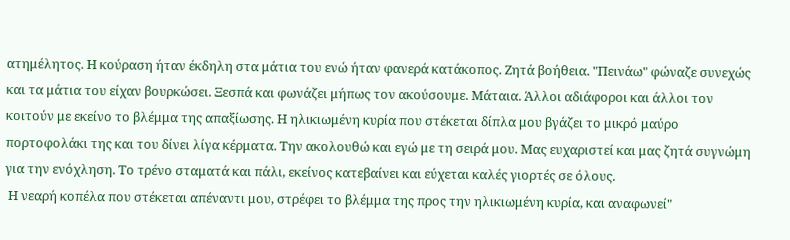ατημέλητος. Η κούραση ήταν έκδηλη στα μάτια του ενώ ήταν φανερά κατάκοπος. Ζητά βοήθεια. "Πεινάω" φώναζε συνεχώς και τα μάτια του είχαν βουρκώσει. Ξεσπά και φωνάζει μήπως τον ακούσουμε. Μάταια. Άλλοι αδιάφοροι και άλλοι τον κοιτούν με εκείνο το βλέμμα της απαξίωσης. Η ηλικιωμένη κυρία που στέκεται δίπλα μου βγάζει το μικρό μαύρο πορτοφολάκι της και του δίνει λίγα κέρματα. Την ακολουθώ και εγώ με τη σειρά μου. Μας ευχαριστεί και μας ζητά συγνώμη για την ενόχληση. Το τρένο σταματά και πάλι, εκείνος κατεβαίνει και εύχεται καλές γιορτές σε όλους.
 Η νεαρή κοπέλα που στέκεται απέναντι μου, στρέφει το βλέμμα της προς την ηλικιωμένη κυρία, και αναφωνεί"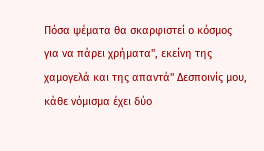Πόσα ψέματα θα σκαρφιστεί ο κόσμος για να πάρει χρήματα", εκείνη της χαμογελά και της απαντά" Δεσποινίς μου, κάθε νόμισμα έχει δύο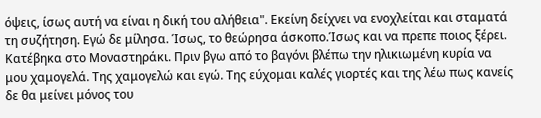όψεις, ίσως αυτή να είναι η δική του αλήθεια". Εκείνη δείχνει να ενοχλείται και σταματά τη συζήτηση. Εγώ δε μίλησα. Ίσως, το θεώρησα άσκοπο.Ίσως και να πρεπε ποιος ξέρει. Κατέβηκα στο Μοναστηράκι. Πριν βγω από το βαγόνι βλέπω την ηλικιωμένη κυρία να μου χαμογελά. Της χαμογελώ και εγώ. Της εύχομαι καλές γιορτές και της λέω πως κανείς δε θα μείνει μόνος του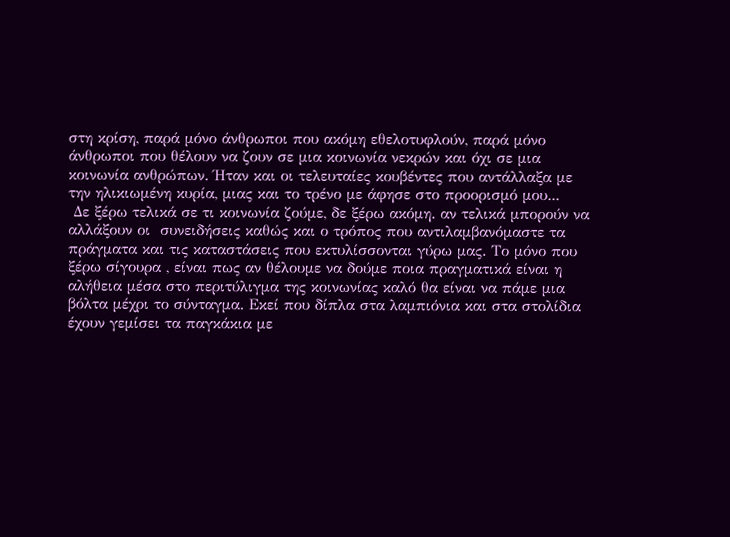στη κρίση, παρά μόνο άνθρωποι που ακόμη εθελοτυφλούν, παρά μόνο άνθρωποι που θέλουν να ζουν σε μια κοινωνία νεκρών και όχι σε μια κοινωνία ανθρώπων. Ήταν και οι τελευταίες κουβέντες που αντάλλαξα με την ηλικιωμένη κυρία, μιας και το τρένο με άφησε στο προορισμό μου...
 Δε ξέρω τελικά σε τι κοινωνία ζούμε, δε ξέρω ακόμη. αν τελικά μπορούν να αλλάξουν οι  συνειδήσεις καθώς και ο τρόπος που αντιλαμβανόμαστε τα πράγματα και τις καταστάσεις που εκτυλίσσονται γύρω μας. Το μόνο που ξέρω σίγουρα , είναι πως αν θέλουμε να δούμε ποια πραγματικά είναι η αλήθεια μέσα στο περιτύλιγμα της κοινωνίας καλό θα είναι να πάμε μια βόλτα μέχρι το σύνταγμα. Εκεί που δίπλα στα λαμπιόνια και στα στολίδια έχουν γεμίσει τα παγκάκια με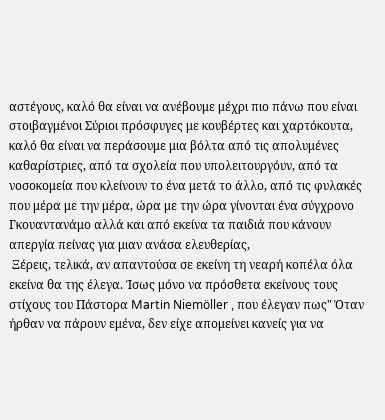αστέγους, καλό θα είναι να ανέβουμε μέχρι πιο πάνω που είναι στοιβαγμένοι Σύριοι πρόσφυγες με κουβέρτες και χαρτόκουτα, καλό θα είναι να περάσουμε μια βόλτα από τις απολυμένες καθαρίστριες, από τα σχολεία που υπολειτουργόυν, από τα νοσοκομεία που κλείνουν το ένα μετά το άλλο, από τις φυλακές που μέρα με την μέρα, ώρα με την ώρα γίνονται ένα σύγχρονο Γκουαντανάμο αλλά και από εκείνα τα παιδιά που κάνουν απεργία πείνας για μιαν ανάσα ελευθερίας,
 Ξέρεις, τελικά, αν απαντούσα σε εκείνη τη νεαρή κοπέλα όλα εκείνα θα της έλεγα. Ίσως μόνο να πρόσθετα εκείνους τους στίχους του Πάστορα Martin Niemöller , που έλεγαν πως" Όταν ήρθαν να πάρουν εμένα, δεν είχε απομείνει κανείς για να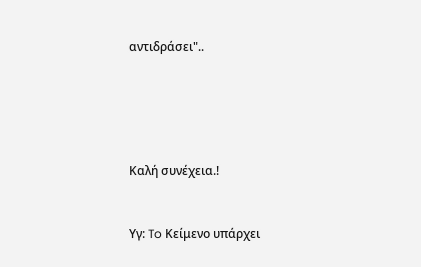αντιδράσει"..





Καλή συνέχεια.!


Υγ: To Κείμενο υπάρχει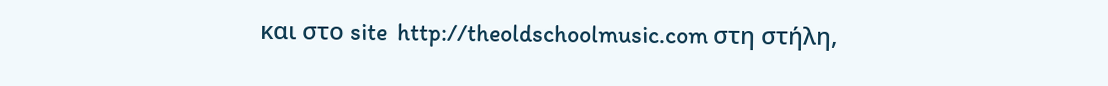και στο site  http://theoldschoolmusic.com στη στήλη,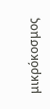μικρόκοσμος